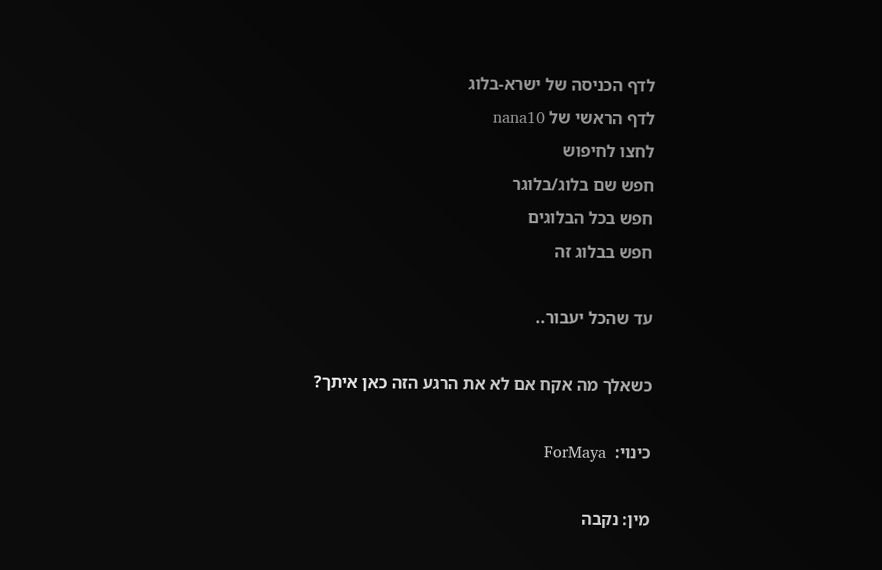לדף הכניסה של ישרא-בלוג
לדף הראשי של nana10
לחצו לחיפוש
חפש שם בלוג/בלוגר
חפש בכל הבלוגים
חפש בבלוג זה

עד שהכל יעבור..

כשאלך מה אקח אם לא את הרגע הזה כאן איתך?

כינוי:  ForMaya

מין: נקבה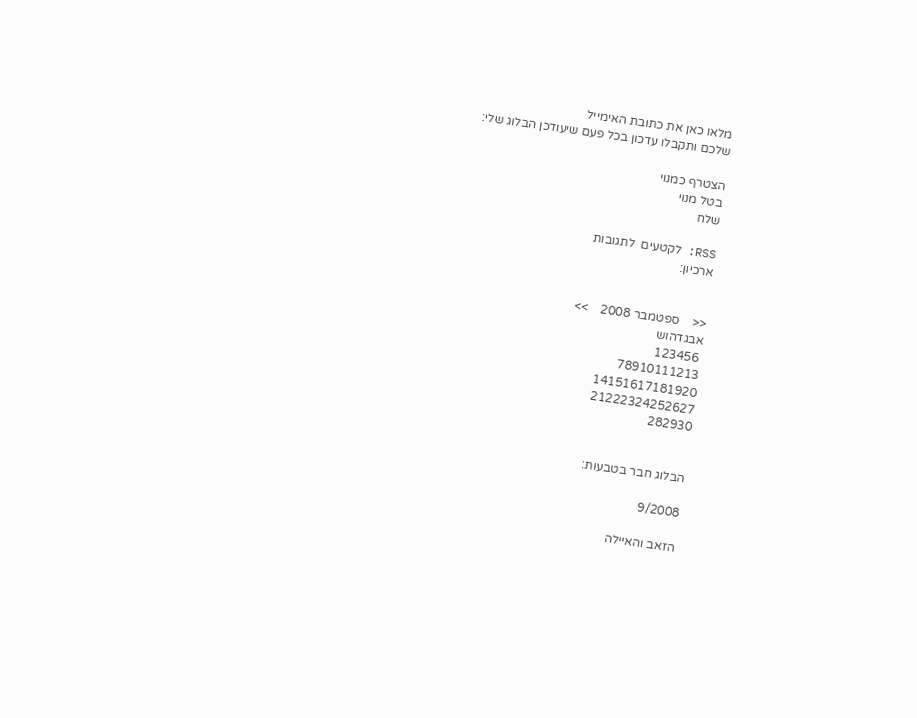מלאו כאן את כתובת האימייל
שלכם ותקבלו עדכון בכל פעם שיעודכן הבלוג שלי:

הצטרף כמנוי
בטל מנוי
שלח

RSS: לקטעים  לתגובות
ארכיון:


<<    ספטמבר 2008    >>
אבגדהוש
 123456
78910111213
14151617181920
21222324252627
282930


הבלוג חבר בטבעות:

9/2008

הזאב והאיילה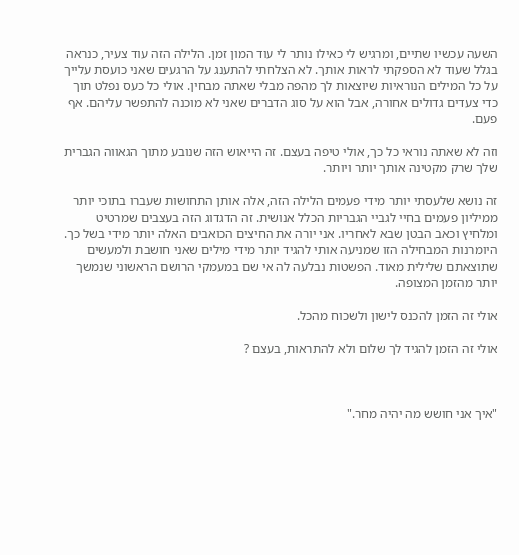השעה עכשיו שתיים, ומרגיש לי כאילו נותר לי עוד המון זמן. הלילה הזה עוד צעיר, כנראה בגלל שעוד לא הספקתי לראות אותך. לא הצלחתי להתענג על הרגעים שאני כועסת עלייך על כל המילים הנוראיות שיוצאות לך מהפה מבלי שאתה מבחין. אולי כל כעס נפלט תוך כדי צעדים גדולים אחורה, אבל הוא על סוג הדברים שאני לא מוכנה להתפשר עליהם. אף פעם.

וזה לא שאתה נוראי כל כך, אולי טיפה בעצם. זה הייאוש הזה שנובע מתוך הגאווה הגברית שלך שרק מקטינה אותך יותר ויותר.

זה נושא שלעסתי יותר מידי פעמים הלילה הזה, אלה אותן התחושות שעברו בתוכי יותר ממיליון פעמים בחיי לגביי הגבריות הכלל אנושית. זה הדגדוג הזה בעצבים שמרטיט ומלחיץ וכאב הבטן שבא לאחריו. אני יורה את החיצים הכואבים האלה יותר מידי בשל כך. היומרנות המבחילה הזו שמניעה אותי להגיד יותר מידי מילים שאני חושבת ולמעשים שתוצאתם שלילית מאוד. הפשטות נבלעה לה אי שם במעמקי הרושם הראשוני שנמשך יותר מהזמן המצופה.

אולי זה הזמן להכנס לישון ולשכוח מהכל.

אולי זה הזמן להגיד לך שלום ולא להתראות, בעצם ?



"איך אני חושש מה יהיה מחר."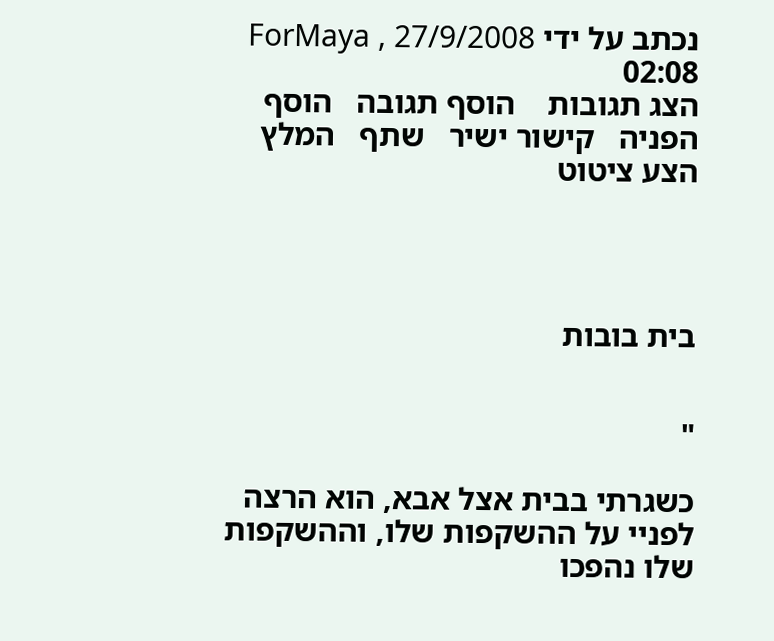נכתב על ידי ForMaya , 27/9/2008 02:08
הצג תגובות    הוסף תגובה   הוסף הפניה   קישור ישיר   שתף   המלץ   הצע ציטוט




בית בובות


"

כשגרתי בבית אצל אבא, הוא הרצה לפניי על ההשקפות שלו, וההשקפות שלו נהפכו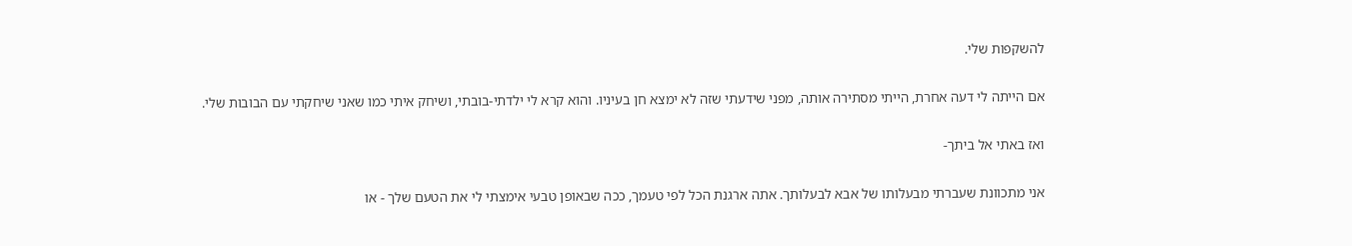להשקפות שלי.

אם הייתה לי דעה אחרת, הייתי מסתירה אותה, מפני שידעתי שזה לא ימצא חן בעיניו. והוא קרא לי ילדתי-בובתי, ושיחק איתי כמו שאני שיחקתי עם הבובות שלי.

ואז באתי אל ביתך-

אני מתכוונת שעברתי מבעלותו של אבא לבעלותך. אתה ארגנת הכל לפי טעמך, ככה שבאופן טבעי אימצתי לי את הטעם שלך - או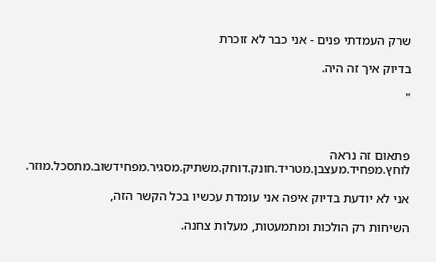שרק העמדתי פנים - אני כבר לא זוכרת

בדיוק איך זה היה.

"



פתאום זה נראה לוחץ.מפחיד.מעצבן.מטריד.חונק.דוחק.משתיק.מסגיר.מפחידשוב.מתסכל.מוזר.

אני לא יודעת בדיוק איפה אני עומדת עכשיו בכל הקשר הזה,

השיחות רק הולכות ומתמעטות, מעלות צחנה.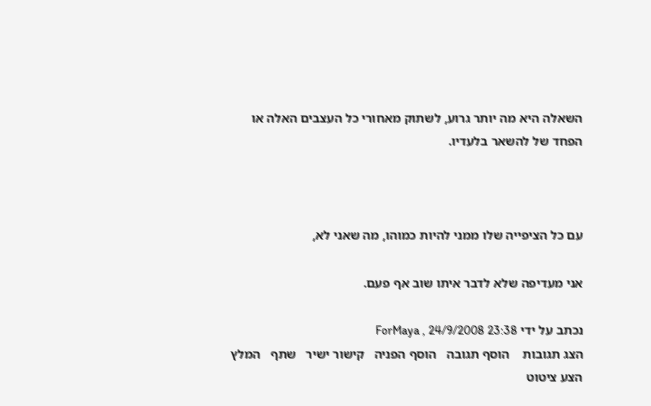השאלה היא מה יותר גרוע, לשתוק מאחורי כל העצבים האלה או הפחד של להשאר בלעדיו.



עם כל הציפייה שלו ממני להיות כמוהו, מה שאני לא,

אני מעדיפה שלא לדבר איתו שוב אף פעם.

נכתב על ידי ForMaya , 24/9/2008 23:38
הצג תגובות    הוסף תגובה   הוסף הפניה   קישור ישיר   שתף   המלץ   הצע ציטוט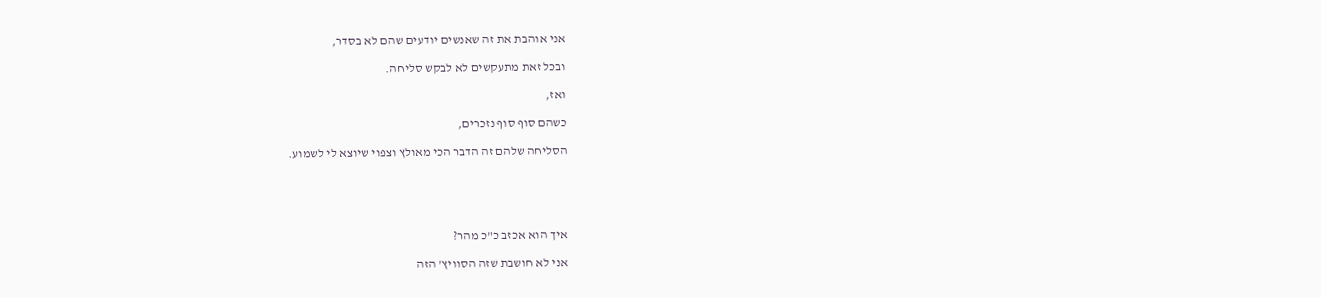אני אוהבת את זה שאנשים יודעים שהם לא בסדר,

ובכל זאת מתעקשים לא לבקש סליחה.

ואז,

כשהם סוף סוף נזכרים,

הסליחה שלהם זה הדבר הכי מאולץ וצפוי שיוצא לי לשמוע.





איך הוא אכזב כ"כ מהר?

אני לא חושבת שזה הסוויץ' הזה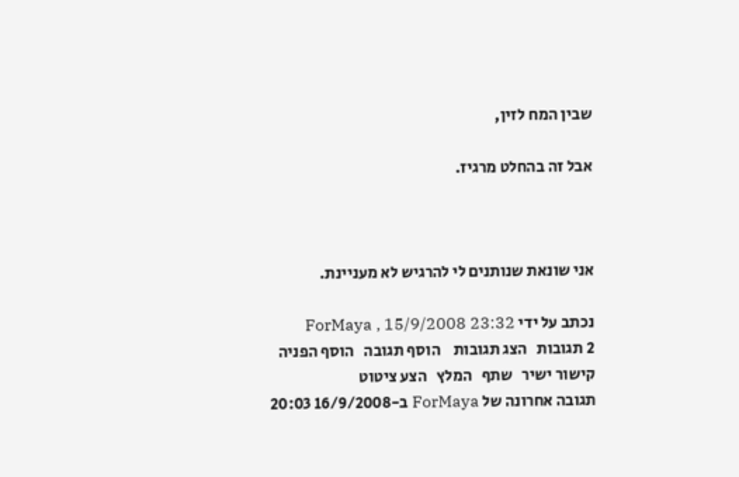שבין המח לזין,

אבל זה בהחלט מרגיז.



אני שונאת שנותנים לי להרגיש לא מעניינת.

נכתב על ידי ForMaya , 15/9/2008 23:32
2 תגובות   הצג תגובות    הוסף תגובה   הוסף הפניה   קישור ישיר   שתף   המלץ   הצע ציטוט
תגובה אחרונה של ForMaya ב-16/9/2008 20:03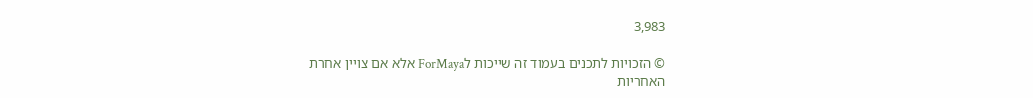3,983

© הזכויות לתכנים בעמוד זה שייכות לForMaya אלא אם צויין אחרת
האחריות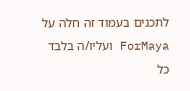לתכנים בעמוד זה חלה על ForMaya ועליו/ה בלבד
כל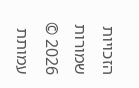הזכויות שמורות 2026 © עמותת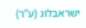ישראבלוג (ע"ר)